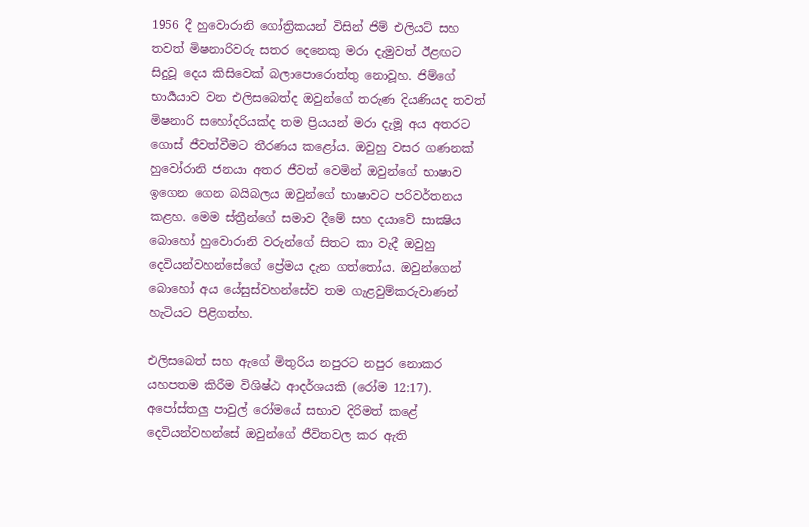1956 දී හුවොරානි ගෝත්‍රිකයන් විසින් ජිම් එලියට් සහ තවත් මිෂනාරිවරු සතර දෙනෙකු මරා දැමුවත් ඊළඟට සිදුවූ දෙය කිසිවෙක් බලාපොරොත්තු නොවූහ. ජිම්ගේ භාර්‍යයාව වන එලිසබෙත්ද ඔවුන්ගේ තරුණ දියණියද තවත් මිෂනාරි සහෝදරියක්ද තම ප්‍රියයන් මරා දැමූ අය අතරට ගොස් ජීවත්වීමට තීරණය කළෝය. ඔවුහු වසර ගණනක් හුවෝරානි ජනයා අතර ජීවත් වෙමින් ඔවුන්ගේ භාෂාව ඉගෙන ගෙන බයිබලය ඔවුන්ගේ භාෂාවට පරිවර්තනය කළහ. මෙම ස්ත්‍රීන්ගේ සමාව දීමේ සහ දයාවේ සාක්‍ෂිය බොහෝ හුවොරානි වරුන්ගේ සිතට කා වැදී ඔවුහු දෙවියන්වහන්සේගේ ප්‍රේමය දැන ගත්තෝය. ඔවුන්ගෙන් බොහෝ අය යේසුස්වහන්සේව තම ගැළවුම්කරුවාණන් හැටියට පිළිගත්හ.

එලිසබෙත් සහ ඇගේ මිතුරිය නපුරට නපුර නොකර යහපතම කිරීම විශිෂ්ඨ ආදර්ශයකි (රෝම 12:17). අපෝස්තලු පාවුල් රෝමයේ සභාව දිරිමත් කළේ දෙවියන්වහන්සේ ඔවුන්ගේ ජීවිතවල කර ඇති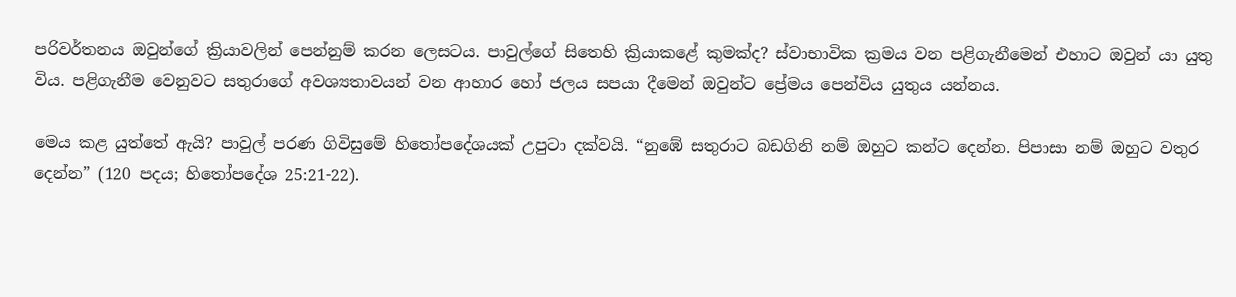පරිවර්තනය ඔවුන්ගේ ක්‍රියාවලින් පෙන්නුම් කරන ලෙසටය. පාවුල්ගේ සිතෙහි ක්‍රියාකළේ කුමක්ද? ස්වාභාවික ක්‍රමය වන පළිගැනීමෙන් එහාට ඔවුන් යා යුතු විය. පළිගැනීම වෙනුවට සතුරාගේ අවශ්‍යතාවයන් වන ආහාර හෝ ජලය සපයා දීමෙන් ඔවුන්ට ප්‍රේමය පෙන්විය යුතුය යන්නය.

මෙය කළ යුත්තේ ඇයි? පාවුල් පරණ ගිවිසුමේ හිතෝපදේශයක් උපුටා දක්වයි. “නුඹේ සතුරාට බඩගිනි නම් ඔහුට කන්ට දෙන්න. පිපාසා නම් ඔහුට වතුර දෙන්න” (120 පදය; හිතෝපදේශ 25:21-22).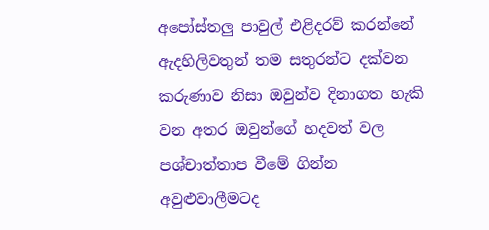අපෝස්තලු පාවුල් එළිදරව් කරන්නේ ඇදහිලිවතුන් තම සතුරන්ට දක්වන කරුණාව නිසා ඔවුන්ව දිනාගත හැකි වන අතර ඔවුන්ගේ හදවත් වල පශ්චාත්තාප වීමේ ගින්න අවුළුවාලීමටද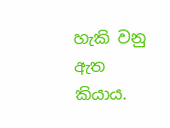හැකි වනු ඇත කියාය.